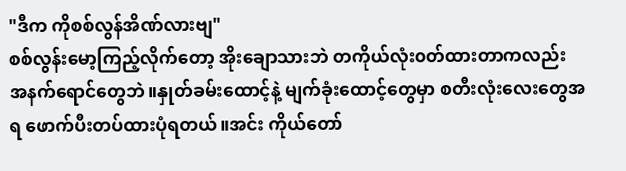"ဒီက ကိုစစ်လွန်အိဏ်လားဗျ"
စစ်လွန်းမော့ကြည့်လိုက်တော့ အိုးချောသားဘဲ တကိုယ်လုံး၀တ်ထားတာကလည်း အနက်ရောင်တွေဘဲ။နှုတ်ခမ်းထောင့်နဲ့ မျက်ခုံးထောင့်တွေမှာ စတီးလုံးလေးတွေအရ ဖောက်ပီးတပ်ထားပုံရတယ်။အင်း ကိုယ်တော်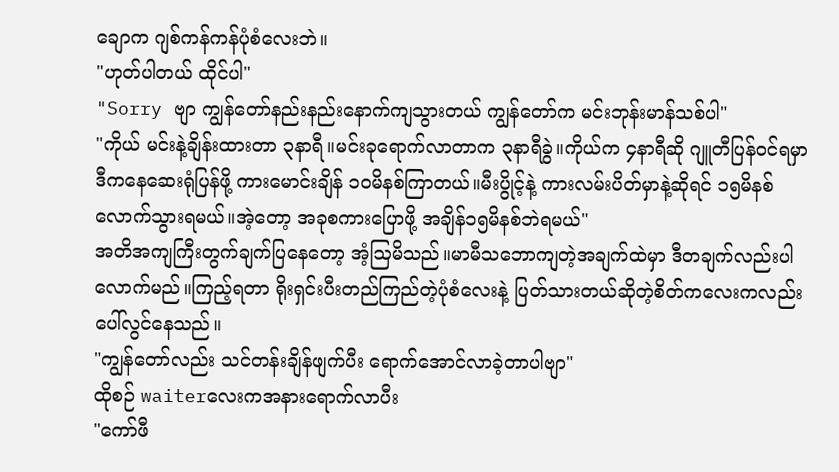ချောက ဂျစ်ကန်ကန်ပုံစံလေးဘဲ။
"ဟုတ်ပါတယ် ထိုင်ပါ"
"Sorry ဗျာ ကျွန်တော်နည်းနည်းနောက်ကျသွားတယ် ကျွန်တော်က မင်းဘုန်းမာန်သစ်ပါ"
"ကိုယ် မင်းနဲ့ချိန်းထားတာ ၃နာရီ။မင်းခုရောက်လာတာက ၃နာရီခွဲ။ကိုယ်က ၄နာရီဆို ဂျူတီပြန်၀င်ရမှာ ဒီကနေဆေးရုံပြန်ဖို့ ကားမောင်းချိန် ၁၀မိနစ်ကြာတယ်။မီးပွိုင့်နဲ့ ကားလမ်းပိတ်မှာနဲ့ဆိုရင် ၁၅မိနစ်လောက်သွားရမယ်။အဲ့တော့ အခုစကားပြောဖို့ အချိန်၁၅မိနစ်ဘဲရမယ်"
အတိအကျကြီးတွက်ချက်ပြနေတော့ အံ့ဩမိသည်။မာမီသဘောကျတဲ့အချက်ထဲမှာ ဒီတချက်လည်းပါလောက်မည်။ကြည့်ရတာ ရိုးရှင်းပီးတည်ကြည်တဲ့ပုံစံလေးနဲ့ ပြတ်သားတယ်ဆိုတဲ့စိတ်ကလေးကလည်း ပေါ်လွင်နေသည်။
"ကျွန်တော်လည်း သင်တန်းချိန်ဖျက်ပီး ရောက်အောင်လာခဲ့တာပါဗျာ"
ထိုစဉ် waiterလေးကအနားရောက်လာပီး
"ကော်ဖီ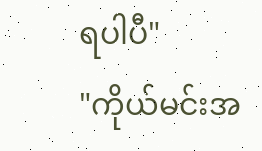ရပါပီ"
"ကိုယ်မင်းအ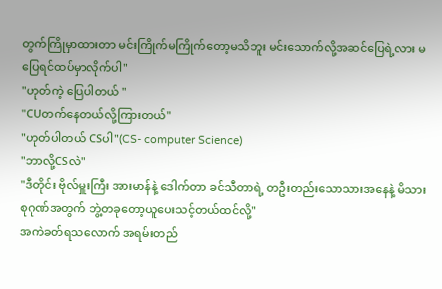တွက်ကြိုမှာထားတာ မင်းကြိုက်မကြိုက်တော့မသိဘူး မင်းသောက်လို့အဆင်ပြေရဲ့လား မပြေရင်ထပ်မှာလိုက်ပါ"
"ဟုတ်ကဲ့ ပြေပါတယ် "
"CUတက်နေတယ်လို့ကြားတယ်"
"ဟုတ်ပါတယ် CSပါ"(CS- computer Science)
"ဘာလို့CSလဲ"
"ဒီတိုင်း ဗိုလ်မှူးကြီး အားမာန်နဲ့ ဒေါက်တာ ခင်သီတာရဲ့ တဦးတည်းသောသားအနေနဲ့ မိသားစုဂုဏ်အတွက် ဘွဲ့တခုတော့ယူပေးသင့်တယ်ထင်လို့"
အကဲခတ်ရသလောက် အရမ်းတည်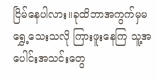ငြိမ်နေပါလား။ခုထိဘာအကွက်မှမရွှေ့သေးသလို ကြားဖူးနေကြ သူ့အပေါင်းအသင်းတွေ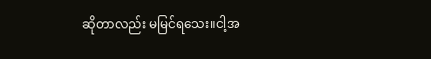ဆိုတာလည်း မမြင်ရသေး။ငါ့အ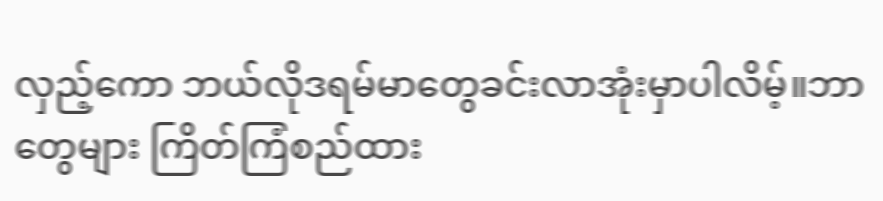လှည့်ကော ဘယ်လိုဒရမ်မာတွေခင်းလာအုံးမှာပါလိမ့်။ဘာတွေများ ကြိတ်ကြံစည်ထား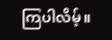ကြပါလိမ့်။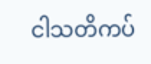ငါသတိကပ်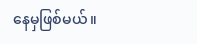နေမှဖြစ်မယ်။